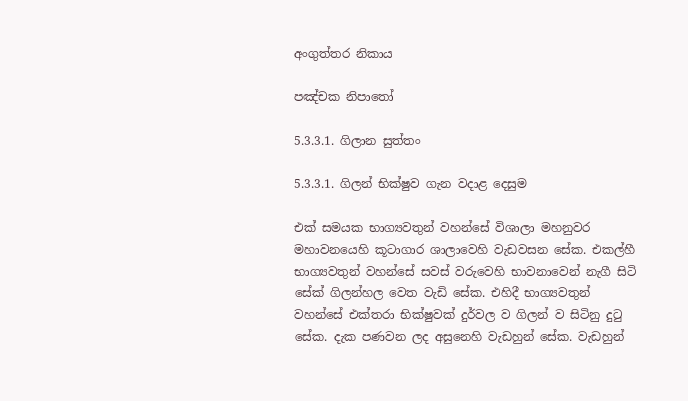අංගුත්තර නිකාය

පඤ්චක නිපාතෝ

5.3.3.1. ගිලාන සුත්තං

5.3.3.1. ගිලන් භික්ෂුව ගැන වදාළ දෙසුම

එක් සමයක භාග්‍යවතුන් වහන්සේ විශාලා මහනුවර මහාවනයෙහි කූටාගාර ශාලාවෙහි වැඩවසන සේක. එකල්හී භාග්‍යවතුන් වහන්සේ සවස් වරුවෙහි භාවනාවෙන් නැගී සිටි සේක් ගිලන්හල වෙත වැඩි සේක. එහිදී භාග්‍යවතුන් වහන්සේ එක්තරා භික්ෂුවක් දුර්වල ව ගිලන් ව සිටිනු දුටු සේක. දැක පණවන ලද අසුනෙහි වැඩහුන් සේක. වැඩහුන්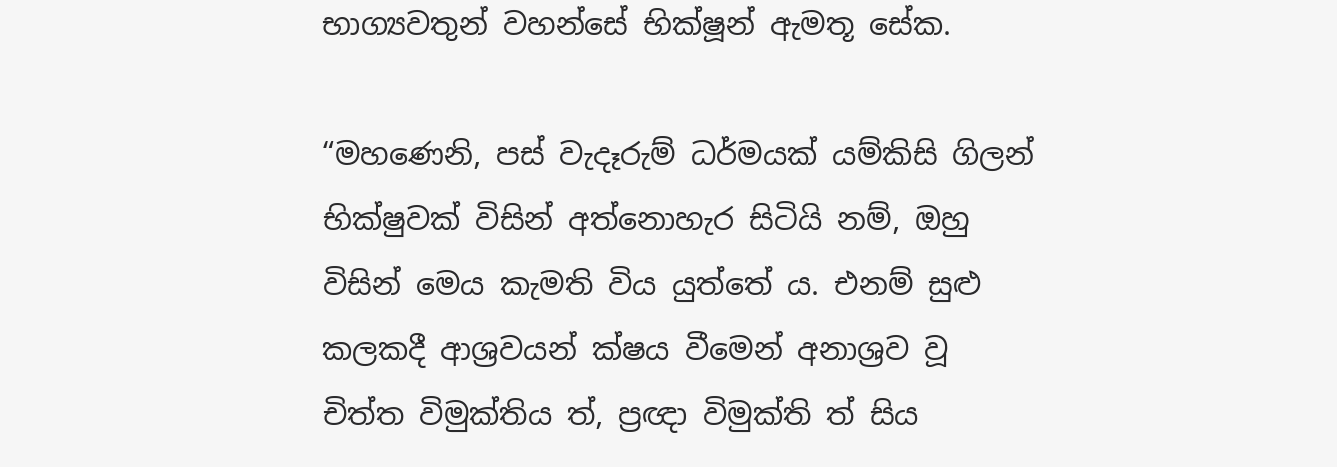භාග්‍යවතුන් වහන්සේ භික්ෂූන් ඇමතූ සේක.

“මහණෙනි, පස් වැදෑරුම් ධර්මයක් යම්කිසි ගිලන් භික්ෂුවක් විසින් අත්නොහැර සිටියි නම්, ඔහු විසින් මෙය කැමති විය යුත්තේ ය. එනම් සුළු කලකදී ආශ්‍රවයන් ක්ෂය වීමෙන් අනාශ්‍රව වූ චිත්ත විමුක්තිය ත්, ප්‍රඥා විමුක්ති ත් සිය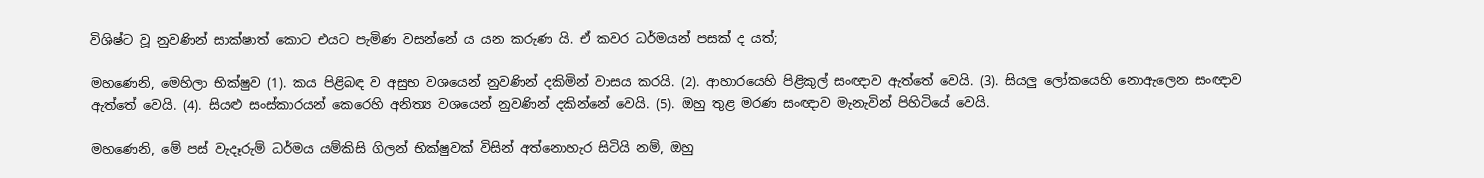විශිෂ්ට වූ නුවණින් සාක්ෂාත් කොට එයට පැමිණ වසන්නේ ය යන කරුණ යි. ඒ කවර ධර්මයන් පසක් ද යත්;

මහණෙනි, මෙහිලා භික්ෂුව (1). කය පිළිබඳ ව අසුභ වශයෙන් නුවණින් දකිමින් වාසය කරයි. (2). ආහාරයෙහි පිළිකුල් සංඥාව ඇත්තේ වෙයි. (3). සියලු ලෝකයෙහි නොඇලෙන සංඥාව ඇත්තේ වෙයි. (4). සියළු සංස්කාරයන් කෙරෙහි අනිත්‍ය වශයෙන් නුවණින් දකින්නේ වෙයි. (5). ඔහු තුළ මරණ සංඥාව මැනැවින් පිහිටියේ වෙයි.

මහණෙනි, මේ පස් වැදෑරුම් ධර්මය යම්කිසි ගිලන් භික්ෂුවක් විසින් අත්නොහැර සිටියි නම්, ඔහු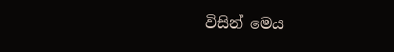විසින් මෙය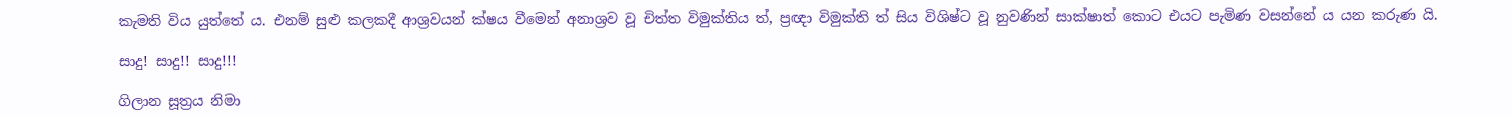කැමති විය යුත්තේ ය. එනම් සුළු කලකදී ආශ්‍රවයන් ක්ෂය වීමෙන් අනාශ්‍රව වූ චිත්ත විමුක්තිය ත්, ප්‍රඥා විමුක්ති ත් සිය විශිෂ්ට වූ නුවණින් සාක්ෂාත් කොට එයට පැමිණ වසන්නේ ය යන කරුණ යි.

සාදු! සාදු!! සාදු!!!

ගිලාන සූත්‍රය නිමා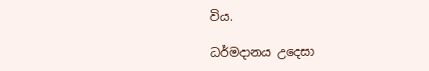විය.

ධර්මදානය උදෙසා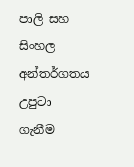පාලි සහ සිංහල අන්තර්ගතය උපුටා ගැනීම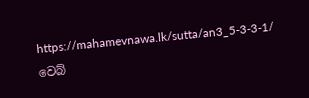https://mahamevnawa.lk/sutta/an3_5-3-3-1/ වෙබ්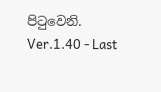පිටුවෙනි.
Ver.1.40 - Last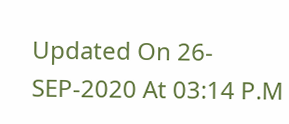Updated On 26-SEP-2020 At 03:14 P.M